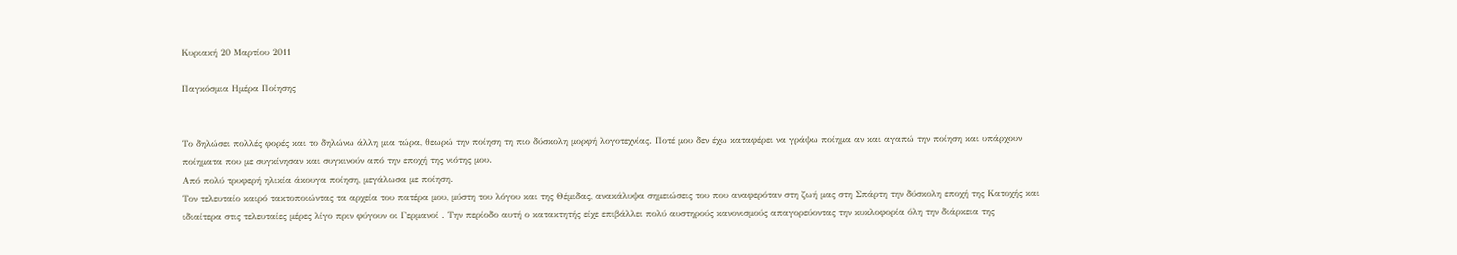Κυριακή 20 Μαρτίου 2011

Παγκόσμια Ημέρα Ποίησης


Το δηλώσει πολλές φορές και το δηλώνω άλλη μια τώρα, θεωρώ την ποίηση τη πιο δύσκολη μορφή λογοτεχνίας. Ποτέ μου δεν έχω καταφέρει να γράψω ποίημα αν και αγαπώ την ποίηση και υπάρχουν ποίηματα που με συγκίνησαν και συγκινούν από την εποχή της νιότης μου.
Από πολύ τρυφερή ηλικία άκουγα ποίηση, μεγάλωσα με ποίηση.
Τον τελευταίο καιρό τακτοποιώντας τα αρχεία του πατέρα μου, μύστη του λόγου και της Θέμιδας, ανακάλυψα σημειώσεις του που αναφερόταν στη ζωή μας στη Σπάρτη την δύσκολη εποχή της Κατοχής και ιδιαίτερα στις τελευταίες μέρες λίγο πριν φύγουν οι Γερμανοί . Την περίοδο αυτή ο κατακτητής είχε επιβάλλει πολύ αυστηρούς κανονισμούς απαγορεύοντας την κυκλοφορία όλη την διάρκεια της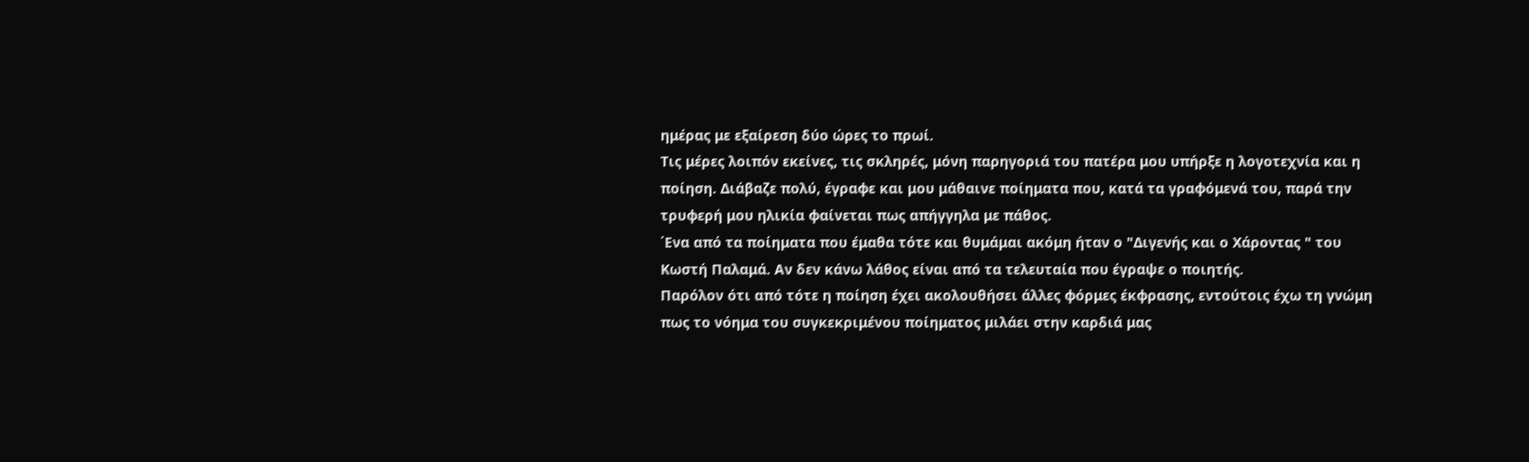ημέρας με εξαίρεση δύο ώρες το πρωί.
Τις μέρες λοιπόν εκείνες, τις σκληρές, μόνη παρηγοριά του πατέρα μου υπήρξε η λογοτεχνία και η ποίηση. Διάβαζε πολύ, έγραφε και μου μάθαινε ποίηματα που, κατά τα γραφόμενά του, παρά την τρυφερή μου ηλικία φαίνεται πως απήγγηλα με πάθος.
΄Ενα από τα ποίηματα που έμαθα τότε και θυμάμαι ακόμη ήταν ο "Διγενής και ο Χάροντας " του Κωστή Παλαμά. Αν δεν κάνω λάθος είναι από τα τελευταία που έγραψε ο ποιητής.
Παρόλον ότι από τότε η ποίηση έχει ακολουθήσει άλλες φόρμες έκφρασης, εντούτοις έχω τη γνώμη πως το νόημα του συγκεκριμένου ποίηματος μιλάει στην καρδιά μας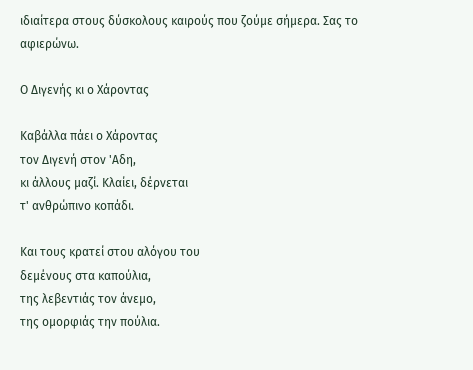ιδιαίτερα στους δύσκολους καιρούς που ζούμε σήμερα. Σας το αφιερώνω.

Ο Διγενής κι ο Χάροντας

Καβάλλα πάει ο Χάροντας
τον Διγενή στον 'Αδη,
κι άλλους μαζί. Κλαίει, δέρνεται
τ' ανθρώπινο κοπάδι.

Και τους κρατεί στου αλόγου του
δεμένους στα καπούλια,
της λεβεντιάς τον άνεμο,
της ομορφιάς την πούλια.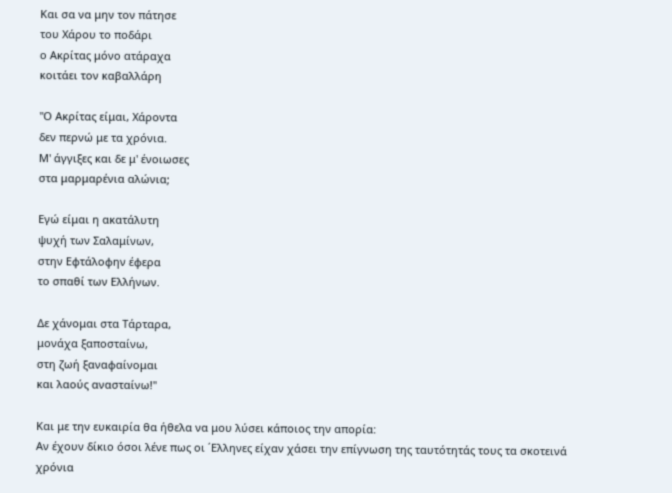Και σα να μην τον πάτησε
του Χάρου το ποδάρι
ο Ακρίτας μόνο ατάραχα
κοιτάει τον καβαλλάρη

"Ο Ακρίτας είμαι, Χάροντα
δεν περνώ με τα χρόνια.
Μ' άγγιξες και δε μ' ένοιωσες
στα μαρμαρένια αλώνια;

Εγώ είμαι η ακατάλυτη
ψυχή των Σαλαμίνων,
στην Εφτάλοφην έφερα
το σπαθί των Ελλήνων.

Δε χάνομαι στα Τάρταρα,
μονάχα ξαποσταίνω,
στη ζωή ξαναφαίνομαι
και λαούς ανασταίνω!"

Και με την ευκαιρία θα ήθελα να μου λύσει κάποιος την απορία:
Αν έχουν δίκιο όσοι λένε πως οι ΄Ελληνες είχαν χάσει την επίγνωση της ταυτότητάς τους τα σκοτεινά χρόνια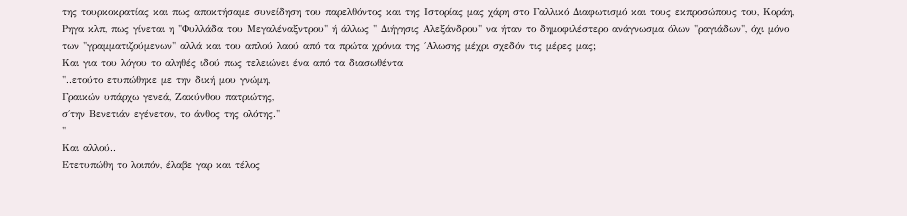της τουρκοκρατίας και πως αποκτήσαμε συνείδηση του παρελθόντος και της Ιστορίας μας χάρη στο Γαλλικό Διαφωτισμό και τους εκπροσώπους του, Κοράη, Ρηγα κλπ, πως γίνεται η "Φυλλάδα του Μεγαλέναξντρου" ή άλλως " Διήγησις Αλεξάνδρου" να ήταν το δημοφιλέστερο ανάγνωσμα όλων "ραγιάδων", όχι μόνο των "γραμματιζούμενων" αλλά και του απλού λαού από τα πρώτα χρόνια της ΄Αλωσης μέχρι σχεδόν τις μέρες μας;
Και για του λόγου το αληθές ιδού πως τελειώνει ένα από τα διασωθέντα
"..ετούτο ετυπώθηκε με την δική μου γνώμη,
Γραικών υπάρχω γενεά, Ζακύνθου πατριώτης,
σ΄την Βενετιάν εγένετον, το άνθος της ολότης."
"
Και αλλού..
Ετετυπώθη το λοιπόν, έλαβε γαρ και τέλος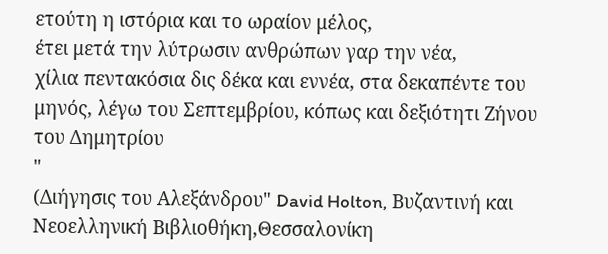ετούτη η ιστόρια και το ωραίον μέλος,
έτει μετά την λύτρωσιν ανθρώπων γαρ την νέα,
χίλια πεντακόσια δις δέκα και εννέα, στα δεκαπέντε του μηνός, λέγω του Σεπτεμβρίου, κόπως και δεξιότητι Ζήνου του Δημητρίου
"
(Διήγησις του Αλεξάνδρου" David Holton, Bυζαντινή και Νεοελληνική Βιβλιοθήκη,Θεσσαλονίκη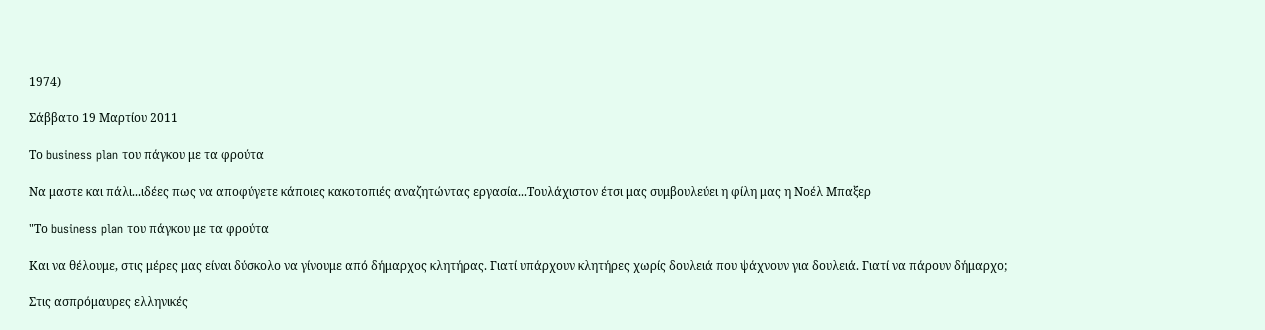1974)

Σάββατο 19 Μαρτίου 2011

Το business plan του πάγκου με τα φρούτα

Nα μαστε και πάλι...ιδέες πως να αποφύγετε κάποιες κακοτοπιές αναζητώντας εργασία...Τουλάχιστον έτσι μας συμβουλεύει η φίλη μας η Νοέλ Μπαξερ

"Το business plan του πάγκου με τα φρούτα

Και να θέλουμε, στις μέρες μας είναι δύσκολο να γίνουμε από δήμαρχος κλητήρας. Γιατί υπάρχουν κλητήρες χωρίς δουλειά που ψάχνουν για δουλειά. Γιατί να πάρουν δήμαρχο;

Στις ασπρόμαυρες ελληνικές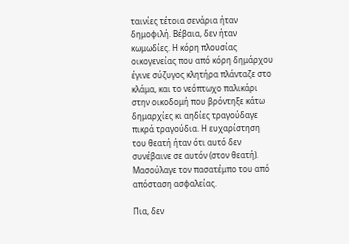ταινίες τέτοια σενάρια ήταν δημοφιλή. Βέβαια, δεν ήταν κωμωδίες. Η κόρη πλουσίας οικογενείας που από κόρη δημάρχου έγινε σύζυγος κλητήρα πλάνταζε στο κλάμα, και το νεόπτωχο παλικάρι στην οικοδομή που βρόντηξε κάτω δημαρχίες κι αηδίες τραγούδαγε πικρά τραγούδια. Η ευχαρίστηση του θεατή ήταν ότι αυτό δεν συνέβαινε σε αυτόν (στον θεατή). Μασούλαγε τον πασατέμπο του από απόσταση ασφαλείας.

Πια, δεν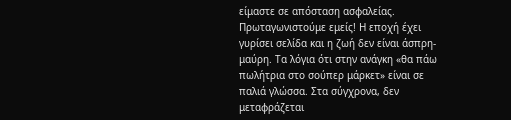είμαστε σε απόσταση ασφαλείας. Πρωταγωνιστούμε εμείς! Η εποχή έχει γυρίσει σελίδα και η ζωή δεν είναι άσπρη-μαύρη. Τα λόγια ότι στην ανάγκη «θα πάω πωλήτρια στο σούπερ μάρκετ» είναι σε παλιά γλώσσα. Στα σύγχρονα, δεν μεταφράζεται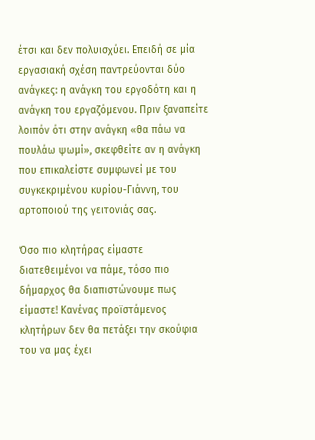έτσι και δεν πολυισχύει. Επειδή σε μία εργασιακή σχέση παντρεύονται δύο ανάγκες: η ανάγκη του εργοδότη και η ανάγκη του εργαζόμενου. Πριν ξαναπείτε λοιπόν ότι στην ανάγκη «θα πάω να πουλάω ψωμί», σκεφθείτε αν η ανάγκη που επικαλείστε συμφωνεί με του συγκεκριμένου κυρίου-Γιάννη, του αρτοποιού της γειτονιάς σας.

Όσο πιο κλητήρας είμαστε διατεθειμένοι να πάμε, τόσο πιο δήμαρχος θα διαπιστώνουμε πως είμαστε! Κανένας προϊστάμενος κλητήρων δεν θα πετάξει την σκούφια του να μας έχει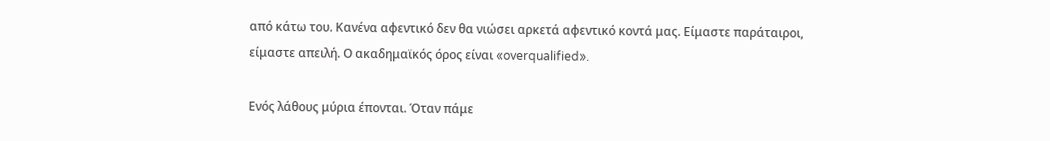από κάτω του. Κανένα αφεντικό δεν θα νιώσει αρκετά αφεντικό κοντά μας. Είμαστε παράταιροι, είμαστε απειλή. Ο ακαδημαϊκός όρος είναι «overqualified».

Ενός λάθους μύρια έπονται. Όταν πάμε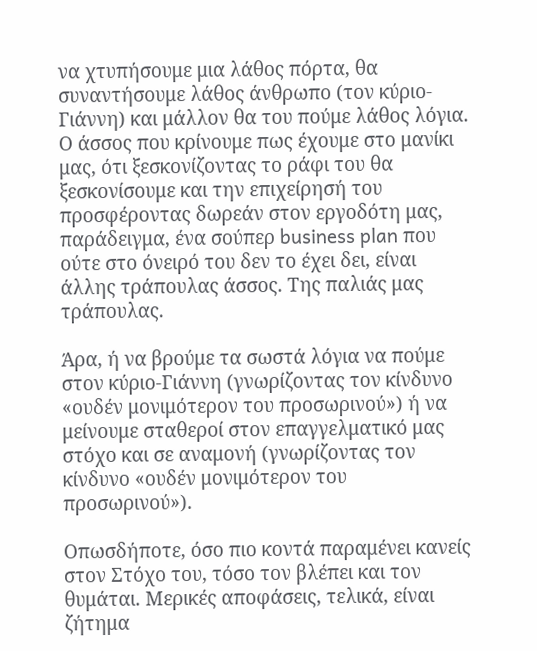να χτυπήσουμε μια λάθος πόρτα, θα συναντήσουμε λάθος άνθρωπο (τον κύριο-Γιάννη) και μάλλον θα του πούμε λάθος λόγια. Ο άσσος που κρίνουμε πως έχουμε στο μανίκι μας, ότι ξεσκονίζοντας το ράφι του θα ξεσκονίσουμε και την επιχείρησή του προσφέροντας δωρεάν στον εργοδότη μας, παράδειγμα, ένα σούπερ business plan που ούτε στο όνειρό του δεν το έχει δει, είναι άλλης τράπουλας άσσος. Της παλιάς μας τράπουλας.

Άρα, ή να βρούμε τα σωστά λόγια να πούμε στον κύριο-Γιάννη (γνωρίζοντας τον κίνδυνο «ουδέν μονιμότερον του προσωρινού») ή να μείνουμε σταθεροί στον επαγγελματικό μας στόχο και σε αναμονή (γνωρίζοντας τον κίνδυνο «ουδέν μονιμότερον του προσωρινού»).

Οπωσδήποτε, όσο πιο κοντά παραμένει κανείς στον Στόχο του, τόσο τον βλέπει και τον θυμάται. Μερικές αποφάσεις, τελικά, είναι ζήτημα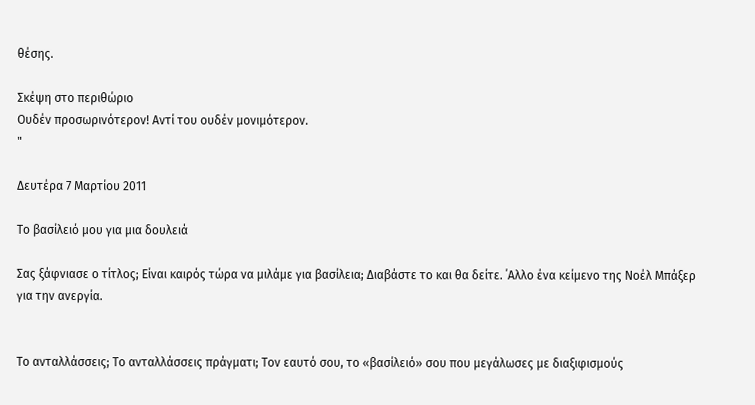θέσης.

Σκέψη στο περιθώριο
Ουδέν προσωρινότερον! Αντί του ουδέν μονιμότερον.
"

Δευτέρα 7 Μαρτίου 2011

Το βασίλειό μου για μια δουλειά

Σας ξάφνιασε ο τίτλος; Είναι καιρός τώρα να μιλάμε για βασίλεια; Διαβάστε το και θα δείτε. ΄Αλλο ένα κείμενο της Νοέλ Μπάξερ για την ανεργία.


Το ανταλλάσσεις; Το ανταλλάσσεις πράγματι; Τον εαυτό σου, το «βασίλειό» σου που μεγάλωσες με διαξιφισμούς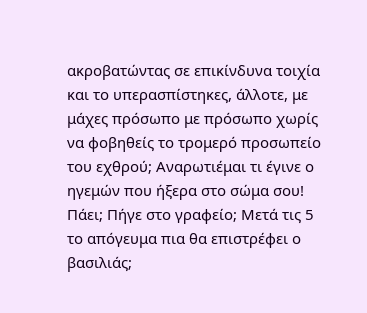ακροβατώντας σε επικίνδυνα τοιχία και το υπερασπίστηκες, άλλοτε, με μάχες πρόσωπο με πρόσωπο χωρίς να φοβηθείς το τρομερό προσωπείο του εχθρού; Αναρωτιέμαι τι έγινε ο ηγεμών που ήξερα στο σώμα σου! Πάει; Πήγε στο γραφείο; Μετά τις 5 το απόγευμα πια θα επιστρέφει ο βασιλιάς;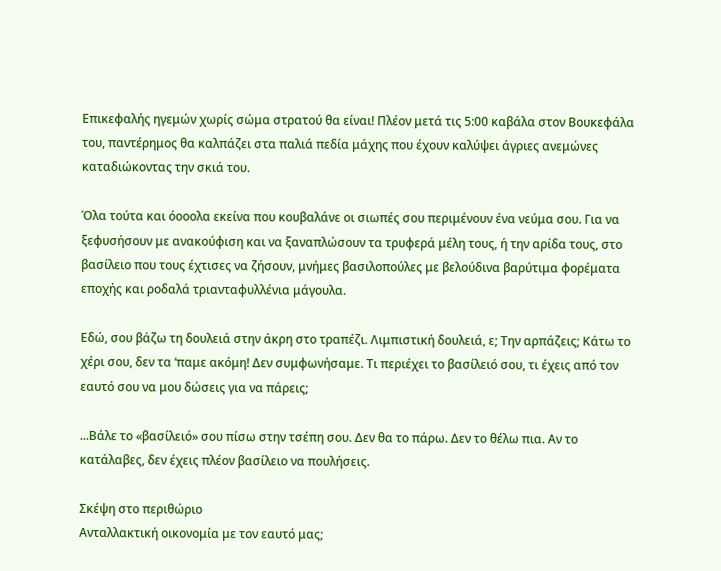Επικεφαλής ηγεμών χωρίς σώμα στρατού θα είναι! Πλέον μετά τις 5:00 καβάλα στον Βουκεφάλα του, παντέρημος θα καλπάζει στα παλιά πεδία μάχης που έχουν καλύψει άγριες ανεμώνες καταδιώκοντας την σκιά του.

Όλα τούτα και όοοολα εκείνα που κουβαλάνε οι σιωπές σου περιμένουν ένα νεύμα σου. Για να ξεφυσήσουν με ανακούφιση και να ξαναπλώσουν τα τρυφερά μέλη τους, ή την αρίδα τους, στο βασίλειο που τους έχτισες να ζήσουν, μνήμες βασιλοπούλες με βελούδινα βαρύτιμα φορέματα εποχής και ροδαλά τριανταφυλλένια μάγουλα.

Εδώ, σου βάζω τη δουλειά στην άκρη στο τραπέζι. Λιμπιστική δουλειά, ε; Την αρπάζεις; Κάτω το χέρι σου, δεν τα ‘παμε ακόμη! Δεν συμφωνήσαμε. Τι περιέχει το βασίλειό σου, τι έχεις από τον εαυτό σου να μου δώσεις για να πάρεις;

...Βάλε το «βασίλειό» σου πίσω στην τσέπη σου. Δεν θα το πάρω. Δεν το θέλω πια. Αν το κατάλαβες, δεν έχεις πλέον βασίλειο να πουλήσεις.

Σκέψη στο περιθώριο
Ανταλλακτική οικονομία με τον εαυτό μας;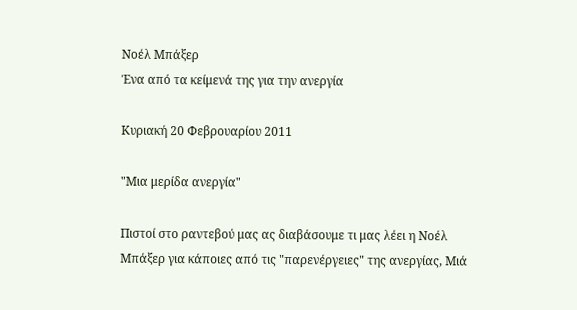Νοέλ Μπάξερ
Ένα από τα κείμενά της για την ανεργία

Κυριακή 20 Φεβρουαρίου 2011

"Μια μερίδα ανεργία"

Πιστοί στο ραντεβού μας ας διαβάσουμε τι μας λέει η Νοέλ Μπάξερ για κάποιες από τις "παρενέργειες" της ανεργίας, Μιά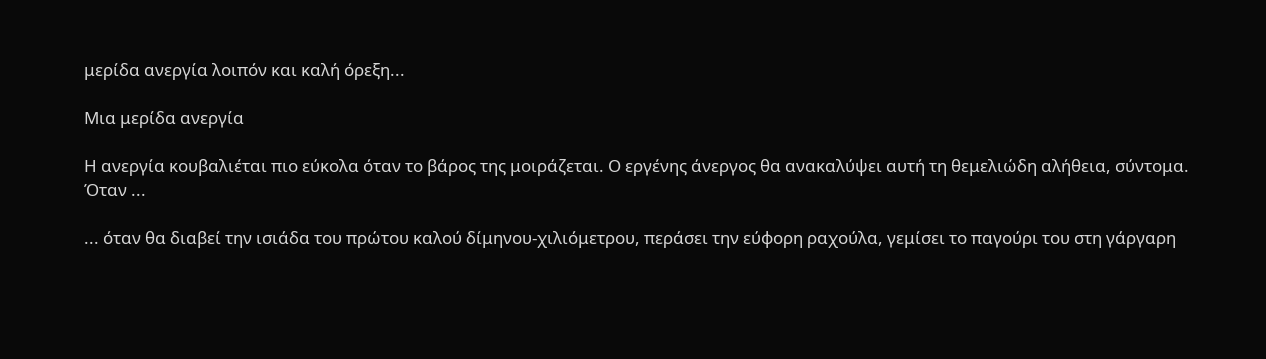μερίδα ανεργία λοιπόν και καλή όρεξη...

Μια μερίδα ανεργία

Η ανεργία κουβαλιέται πιο εύκολα όταν το βάρος της μοιράζεται. Ο εργένης άνεργος θα ανακαλύψει αυτή τη θεμελιώδη αλήθεια, σύντομα. Όταν ...

... όταν θα διαβεί την ισιάδα του πρώτου καλού δίμηνου-χιλιόμετρου, περάσει την εύφορη ραχούλα, γεμίσει το παγούρι του στη γάργαρη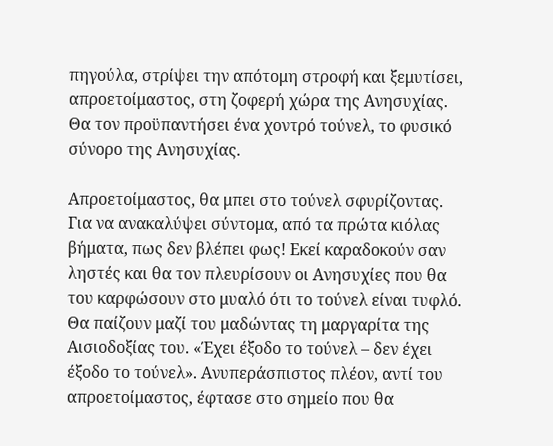πηγούλα, στρίψει την απότομη στροφή και ξεμυτίσει, απροετοίμαστος, στη ζοφερή χώρα της Ανησυχίας. Θα τον προϋπαντήσει ένα χοντρό τούνελ, το φυσικό σύνορο της Ανησυχίας.

Απροετοίμαστος, θα μπει στο τούνελ σφυρίζοντας. Για να ανακαλύψει σύντομα, από τα πρώτα κιόλας βήματα, πως δεν βλέπει φως! Εκεί καραδοκούν σαν ληστές και θα τον πλευρίσουν οι Ανησυχίες που θα του καρφώσουν στο μυαλό ότι το τούνελ είναι τυφλό. Θα παίζουν μαζί του μαδώντας τη μαργαρίτα της Αισιοδοξίας του. «Έχει έξοδο το τούνελ – δεν έχει έξοδο το τούνελ». Ανυπεράσπιστος πλέον, αντί του απροετοίμαστος, έφτασε στο σημείο που θα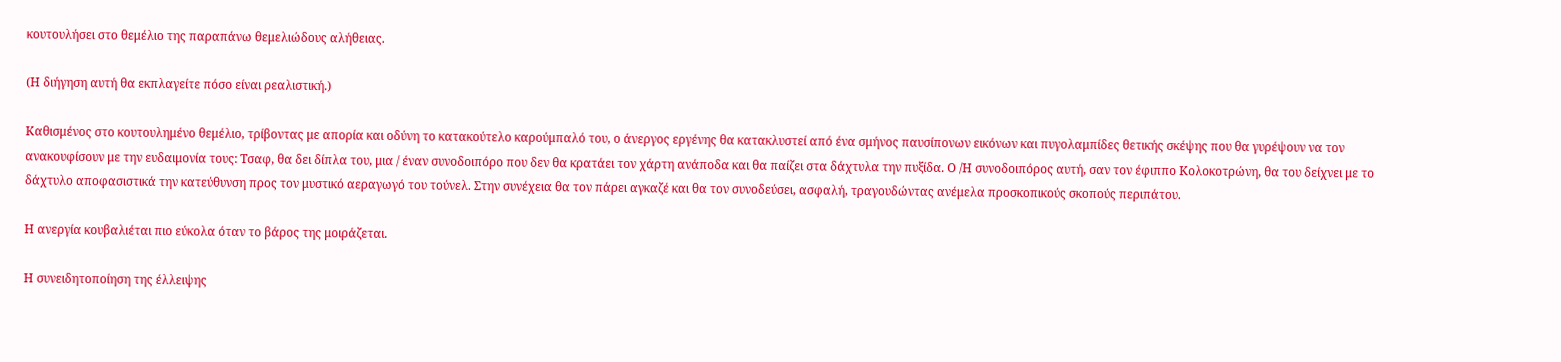κουτουλήσει στο θεμέλιο της παραπάνω θεμελιώδους αλήθειας.

(Η διήγηση αυτή θα εκπλαγείτε πόσο είναι ρεαλιστική.)

Καθισμένος στο κουτουλημένο θεμέλιο, τρίβοντας με απορία και οδύνη το κατακούτελο καρούμπαλό του, ο άνεργος εργένης θα κατακλυστεί από ένα σμήνος παυσίπονων εικόνων και πυγολαμπίδες θετικής σκέψης που θα γυρέψουν να τον ανακουφίσουν με την ευδαιμονία τους: Τσαφ, θα δει δίπλα του, μια / έναν συνοδοιπόρο που δεν θα κρατάει τον χάρτη ανάποδα και θα παίζει στα δάχτυλα την πυξίδα. Ο /Η συνοδοιπόρος αυτή, σαν τον έφιππο Κολοκοτρώνη, θα του δείχνει με το δάχτυλο αποφασιστικά την κατεύθυνση προς τον μυστικό αεραγωγό του τούνελ. Στην συνέχεια θα τον πάρει αγκαζέ και θα τον συνοδεύσει, ασφαλή, τραγουδώντας ανέμελα προσκοπικούς σκοπούς περιπάτου.

Η ανεργία κουβαλιέται πιο εύκολα όταν το βάρος της μοιράζεται.

Η συνειδητοποίηση της έλλειψης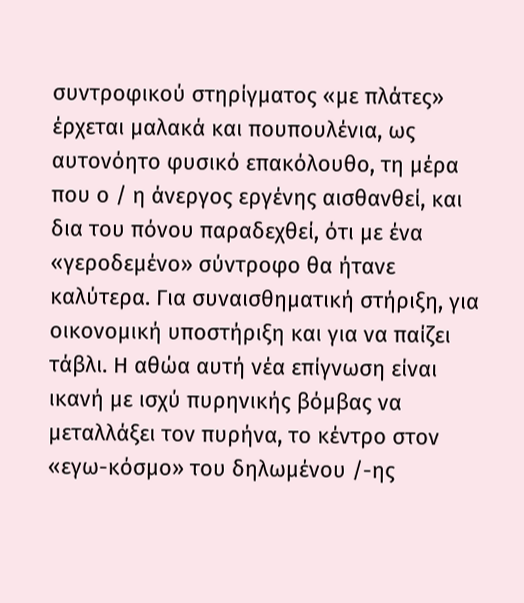συντροφικού στηρίγματος «με πλάτες» έρχεται μαλακά και πουπουλένια, ως αυτονόητο φυσικό επακόλουθο, τη μέρα που ο / η άνεργος εργένης αισθανθεί, και δια του πόνου παραδεχθεί, ότι με ένα «γεροδεμένο» σύντροφο θα ήτανε καλύτερα. Για συναισθηματική στήριξη, για οικονομική υποστήριξη και για να παίζει τάβλι. Η αθώα αυτή νέα επίγνωση είναι ικανή με ισχύ πυρηνικής βόμβας να μεταλλάξει τον πυρήνα, το κέντρο στον «εγω-κόσμο» του δηλωμένου /-ης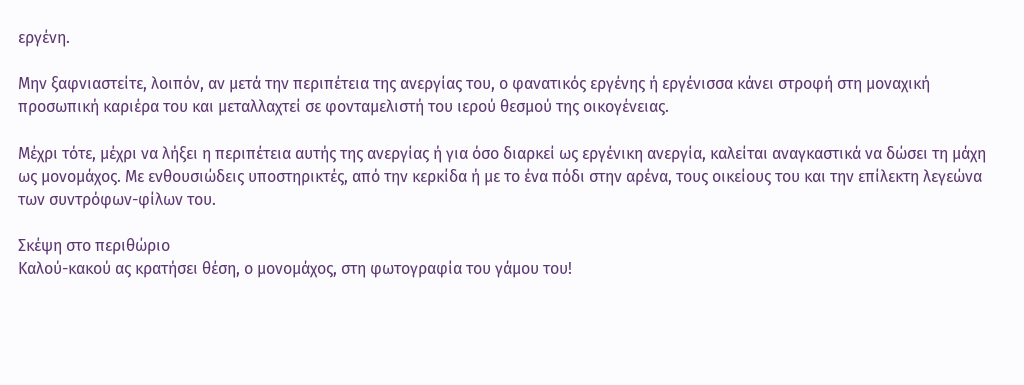εργένη.

Μην ξαφνιαστείτε, λοιπόν, αν μετά την περιπέτεια της ανεργίας του, ο φανατικός εργένης ή εργένισσα κάνει στροφή στη μοναχική προσωπική καριέρα του και μεταλλαχτεί σε φονταμελιστή του ιερού θεσμού της οικογένειας.

Μέχρι τότε, μέχρι να λήξει η περιπέτεια αυτής της ανεργίας ή για όσο διαρκεί ως εργένικη ανεργία, καλείται αναγκαστικά να δώσει τη μάχη ως μονομάχος. Με ενθουσιώδεις υποστηρικτές, από την κερκίδα ή με το ένα πόδι στην αρένα, τους οικείους του και την επίλεκτη λεγεώνα των συντρόφων-φίλων του.

Σκέψη στο περιθώριο
Καλού-κακού ας κρατήσει θέση, ο μονομάχος, στη φωτογραφία του γάμου του!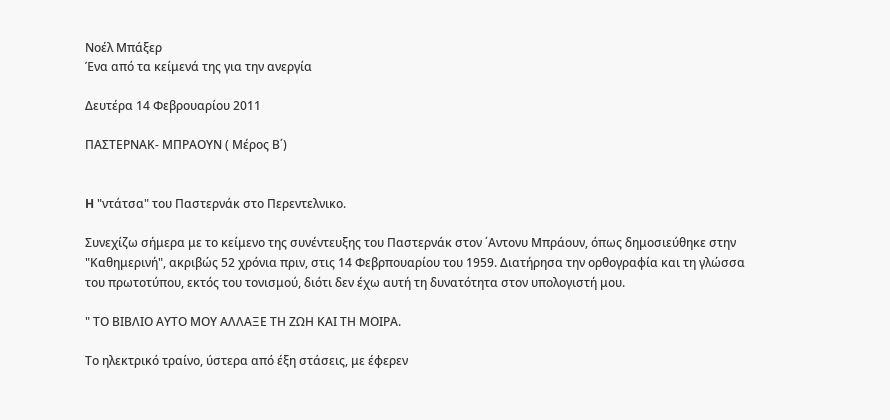Νοέλ Μπάξερ
Ένα από τα κείμενά της για την ανεργία

Δευτέρα 14 Φεβρουαρίου 2011

ΠΑΣΤΕΡΝΑΚ- ΜΠΡΑΟΥΝ ( Μέρος Β΄)


H "ντάτσα" του Παστερνάκ στο Περεντελνικο.

Συνεχίζω σήμερα με το κείμενο της συνέντευξης του Παστερνάκ στον ΄Αντονυ Μπράουν, όπως δημοσιεύθηκε στην "Καθημερινή", ακριβώς 52 χρόνια πριν, στις 14 Φεβρπουαρίου του 1959. Διατήρησα την ορθογραφία και τη γλώσσα του πρωτοτύπου, εκτός του τονισμού, διότι δεν έχω αυτή τη δυνατότητα στον υπολογιστή μου.

" ΤΟ ΒΙΒΛΙΟ ΑΥΤΟ ΜΟΥ ΑΛΛΑΞΕ ΤΗ ΖΩΗ ΚΑΙ ΤΗ ΜΟΙΡΑ.

Το ηλεκτρικό τραίνο, ύστερα από έξη στάσεις, με έφερεν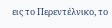εις το Περεντέλνικο, το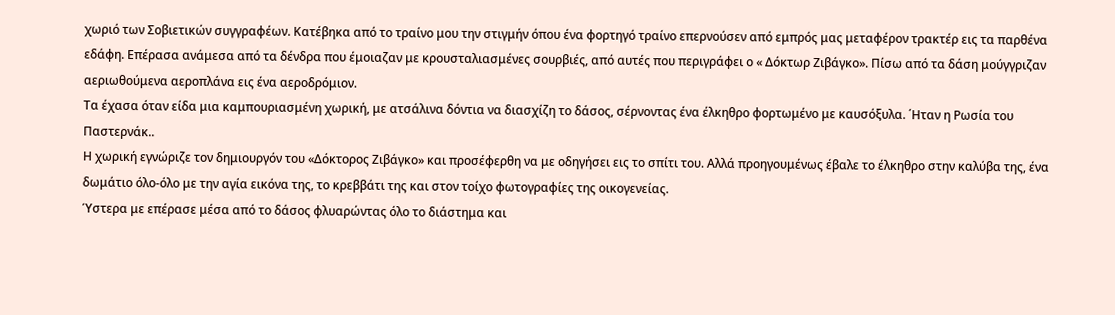χωριό των Σοβιετικών συγγραφέων. Κατέβηκα από το τραίνο μου την στιγμήν όπου ένα φορτηγό τραίνο επερνούσεν από εμπρός μας μεταφέρον τρακτέρ εις τα παρθένα εδάφη. Επέρασα ανάμεσα από τα δένδρα που έμοιαζαν με κρουσταλιασμένες σουρβιές, από αυτές που περιγράφει ο « Δόκτωρ Ζιβάγκο». Πίσω από τα δάση μούγγριζαν αεριωθούμενα αεροπλάνα εις ένα αεροδρόμιον.
Τα έχασα όταν είδα μια καμπουριασμένη χωρική, με ατσάλινα δόντια να διασχίζη το δάσος, σέρνοντας ένα έλκηθρο φορτωμένο με καυσόξυλα. ΄Ηταν η Ρωσία του Παστερνάκ..
Η χωρική εγνώριζε τον δημιουργόν του «Δόκτορος Ζιβάγκο» και προσέφερθη να με οδηγήσει εις το σπίτι του. Αλλά προηγουμένως έβαλε το έλκηθρο στην καλύβα της, ένα δωμάτιο όλο-όλο με την αγία εικόνα της, το κρεββάτι της και στον τοίχο φωτογραφίες της οικογενείας.
Ύστερα με επέρασε μέσα από το δάσος φλυαρώντας όλο το διάστημα και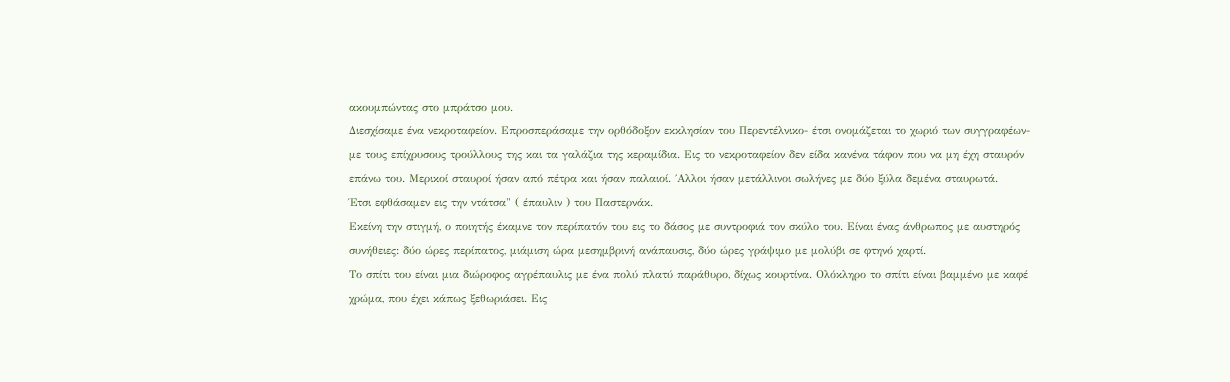ακουμπώντας στο μπράτσο μου.
Διεσχίσαμε ένα νεκροταφείον. Eπροσπεράσαμε την ορθόδοξον εκκλησίαν του Περεντέλνικο- έτσι ονομάζεται το χωριό των συγγραφέων- με τους επίχρυσους τρούλλους της και τα γαλάζια της κεραμίδια. Εις το νεκροταφείον δεν είδα κανένα τάφον που να μη έχη σταυρόν επάνω του. Μερικοί σταυροί ήσαν από πέτρα και ήσαν παλαιοί. ΄Αλλοι ήσαν μετάλλινοι σωλήνες με δύο ξύλα δεμένα σταυρωτά.
Έτσι εφθάσαμεν εις την ντάτσα" ( έπαυλιν ) του Παστερνάκ.
Εκείνη την στιγμή, ο ποιητής έκαμνε τον περίπατόν του εις το δάσος με συντροφιά τον σκύλο του. Είναι ένας άνθρωπος με αυστηρός συνήθειες: δύο ώρες περίπατος, μιάμιση ώρα μεσημβρινή ανάπαυσις, δύο ώρες γράψιμο με μολύβι σε φτηνό χαρτί.
Το σπίτι του είναι μια διώροφος αγρέπαυλις με ένα πολύ πλατύ παράθυρο, δίχως κουρτίνα. Ολόκληρο το σπίτι είναι βαμμένο με καφέ χρώμα, που έχει κάπως ξεθωριάσει. Εις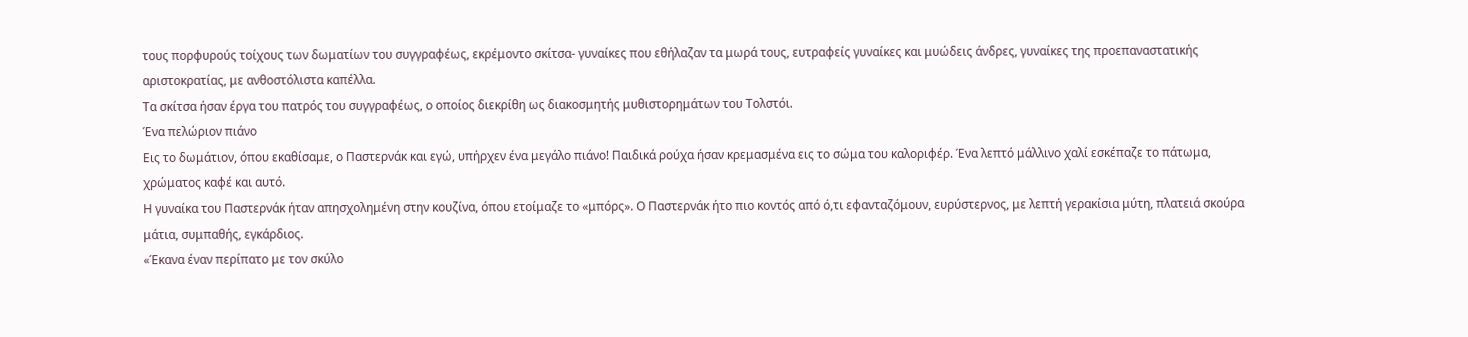τους πορφυρούς τοίχους των δωματίων του συγγραφέως, εκρέμοντο σκίτσα- γυναίκες που εθήλαζαν τα μωρά τους, ευτραφείς γυναίκες και μυώδεις άνδρες, γυναίκες της προεπαναστατικής αριστοκρατίας, με ανθοστόλιστα καπέλλα.
Τα σκίτσα ήσαν έργα του πατρός του συγγραφέως, ο οποίος διεκρίθη ως διακοσμητής μυθιστορημάτων του Τολστόι.
Ένα πελώριον πιάνο
Εις το δωμάτιον, όπου εκαθίσαμε, ο Παστερνάκ και εγώ, υπήρχεν ένα μεγάλο πιάνο! Παιδικά ρούχα ήσαν κρεμασμένα εις το σώμα του καλοριφέρ. Ένα λεπτό μάλλινο χαλί εσκέπαζε το πάτωμα, χρώματος καφέ και αυτό.
Η γυναίκα του Παστερνάκ ήταν απησχολημένη στην κουζίνα, όπου ετοίμαζε το «μπόρς». Ο Παστερνάκ ήτο πιο κοντός από ό,τι εφανταζόμουν, ευρύστερνος, με λεπτή γερακίσια μύτη, πλατειά σκούρα μάτια, συμπαθής, εγκάρδιος.
«Έκανα έναν περίπατο με τον σκύλο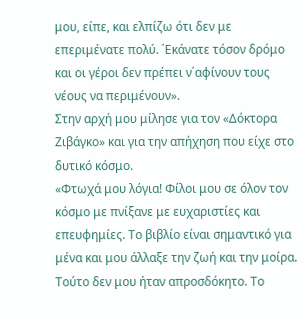μου, είπε, και ελπίζω ότι δεν με επεριμένατε πολύ. ΄Εκάνατε τόσον δρόμο και οι γέροι δεν πρέπει ν΄αφίνουν τους νέους να περιμένουν».
Στην αρχή μου μίλησε για τον «Δόκτορα Ζιβάγκο» και για την απήχηση που είχε στο δυτικό κόσμο.
«Φτωχά μου λόγια! Φίλοι μου σε όλον τον κόσμο με πνίξανε με ευχαριστίες και επευφημίες. Το βιβλίο είναι σημαντικό για μένα και μου άλλαξε την ζωή και την μοίρα. Τούτο δεν μου ήταν απροσδόκητο. Το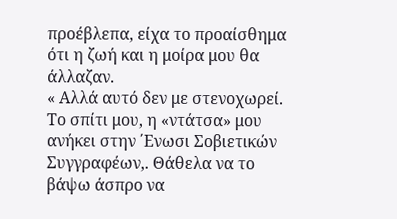προέβλεπα, είχα το προαίσθημα ότι η ζωή και η μοίρα μου θα άλλαζαν.
« Αλλά αυτό δεν με στενοχωρεί. Το σπίτι μου, η «ντάτσα» μου ανήκει στην ΄Ενωσι Σοβιετικών Συγγραφέων,. Θάθελα να το βάψω άσπρο να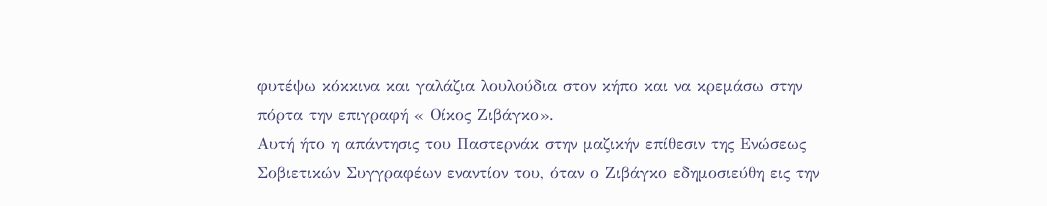φυτέψω κόκκινα και γαλάζια λουλούδια στον κήπο και να κρεμάσω στην πόρτα την επιγραφή « Οίκος Ζιβάγκο».
Αυτή ήτο η απάντησις του Παστερνάκ στην μαζικήν επίθεσιν της Ενώσεως Σοβιετικών Συγγραφέων εναντίον του, όταν ο Ζιβάγκο εδημοσιεύθη εις την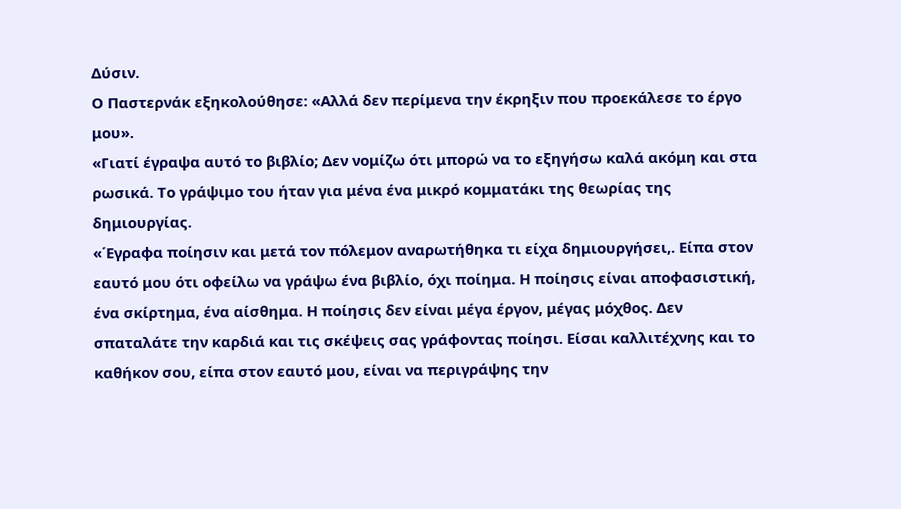Δύσιν.
Ο Παστερνάκ εξηκολούθησε: «Αλλά δεν περίμενα την έκρηξιν που προεκάλεσε το έργο μου».
«Γιατί έγραψα αυτό το βιβλίο; Δεν νομίζω ότι μπορώ να το εξηγήσω καλά ακόμη και στα ρωσικά. Το γράψιμο του ήταν για μένα ένα μικρό κομματάκι της θεωρίας της δημιουργίας.
«΄Εγραφα ποίησιν και μετά τον πόλεμον αναρωτήθηκα τι είχα δημιουργήσει,. Είπα στον εαυτό μου ότι οφείλω να γράψω ένα βιβλίο, όχι ποίημα. Η ποίησις είναι αποφασιστική, ένα σκίρτημα, ένα αίσθημα. Η ποίησις δεν είναι μέγα έργον, μέγας μόχθος. Δεν σπαταλάτε την καρδιά και τις σκέψεις σας γράφοντας ποίησι. Είσαι καλλιτέχνης και το καθήκον σου, είπα στον εαυτό μου, είναι να περιγράψης την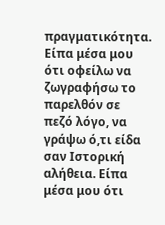πραγματικότητα. Είπα μέσα μου ότι οφείλω να ζωγραφήσω το παρελθόν σε πεζό λόγο, να γράψω ό,τι είδα σαν Ιστορική αλήθεια. Είπα μέσα μου ότι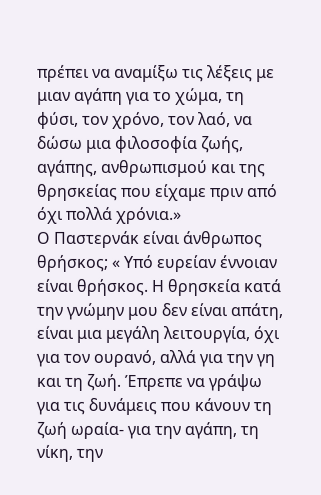πρέπει να αναμίξω τις λέξεις με μιαν αγάπη για το χώμα, τη φύσι, τον χρόνο, τον λαό, να δώσω μια φιλοσοφία ζωής, αγάπης, ανθρωπισμού και της θρησκείας που είχαμε πριν από όχι πολλά χρόνια.»
Ο Παστερνάκ είναι άνθρωπος θρήσκος; « Υπό ευρείαν έννοιαν είναι θρήσκος. Η θρησκεία κατά την γνώμην μου δεν είναι απάτη, είναι μια μεγάλη λειτουργία, όχι για τον ουρανό, αλλά για την γη και τη ζωή. Έπρεπε να γράψω για τις δυνάμεις που κάνουν τη ζωή ωραία- για την αγάπη, τη νίκη, την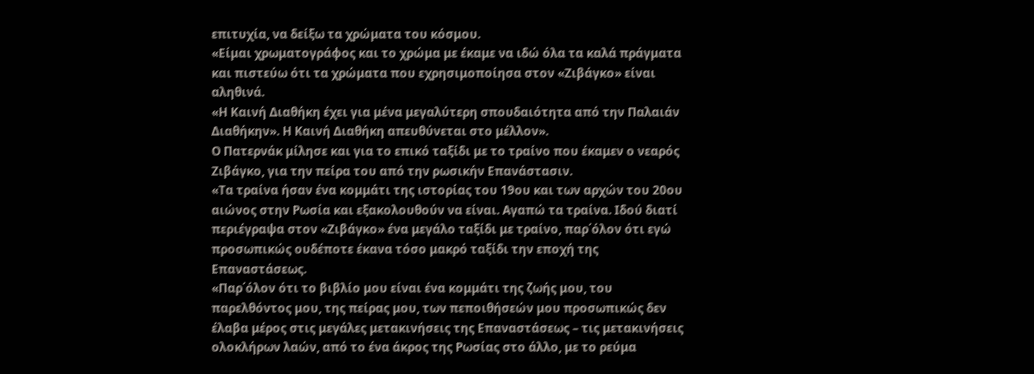επιτυχία, να δείξω τα χρώματα του κόσμου.
«Είμαι χρωματογράφος και το χρώμα με έκαμε να ιδώ όλα τα καλά πράγματα και πιστεύω ότι τα χρώματα που εχρησιμοποίησα στον «Ζιβάγκο» είναι αληθινά.
«Η Καινή Διαθήκη έχει για μένα μεγαλύτερη σπουδαιότητα από την Παλαιάν Διαθήκην». Η Καινή Διαθήκη απευθύνεται στο μέλλον».
Ο Πατερνάκ μίλησε και για το επικό ταξίδι με το τραίνο που έκαμεν ο νεαρός Ζιβάγκο, για την πείρα του από την ρωσικήν Επανάστασιν.
«Τα τραίνα ήσαν ένα κομμάτι της ιστορίας του 19ου και των αρχών του 20ου αιώνος στην Ρωσία και εξακολουθούν να είναι. Αγαπώ τα τραίνα. Ιδού διατί περιέγραψα στον «Ζιβάγκο» ένα μεγάλο ταξίδι με τραίνο, παρ΄όλον ότι εγώ προσωπικώς ουδέποτε έκανα τόσο μακρό ταξίδι την εποχή της Επαναστάσεως.
«Παρ΄όλον ότι το βιβλίο μου είναι ένα κομμάτι της ζωής μου, του παρελθόντος μου, της πείρας μου, των πεποιθήσεών μου προσωπικώς δεν έλαβα μέρος στις μεγάλες μετακινήσεις της Επαναστάσεως – τις μετακινήσεις ολοκλήρων λαών, από το ένα άκρος της Ρωσίας στο άλλο, με το ρεύμα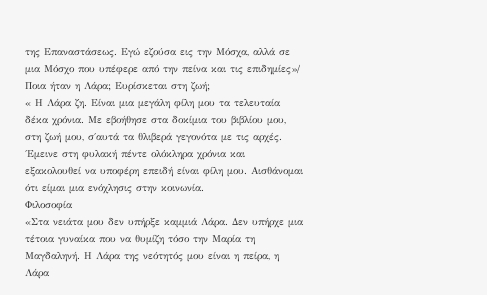της Επαναστάσεως. Εγώ εζούσα εις την Μόσχα, αλλά σε μια Μόσχο που υπέφερε από την πείνα και τις επιδημίες»/
Ποια ήταν η Λάρα; Ευρίσκεται στη ζωή;
« Η Λάρα ζη. Είναι μια μεγάλη φίλη μου τα τελευταία δέκα χρόνια. Με εβοήθησε στα δοκίμια του βιβλίου μου, στη ζωή μου, σ΄αυτά τα θλιβερά γεγονότα με τις αρχές. ΄Εμεινε στη φυλακή πέντε ολόκληρα χρόνια και εξακολουθεί να υποφέρη επειδή είναι φίλη μου. Αισθάνομαι ότι είμαι μια ενόχλησις στην κοινωνία.
Φιλοσοφία
«Στα νειάτα μου δεν υπήρξε καμμιά Λάρα. Δεν υπήρχε μια τέτοια γυναίκα που να θυμίζη τόσο την Μαρία τη Μαγδαληνή. Η Λάρα της νεότητός μου είναι η πείρα, η Λάρα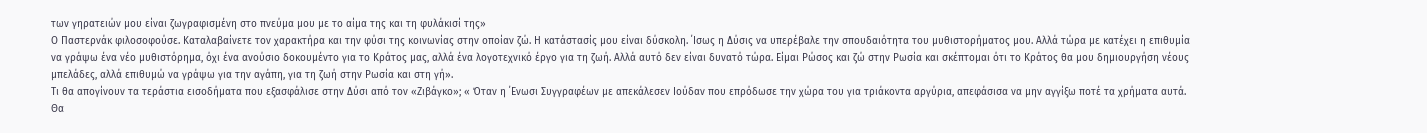των γηρατειών μου είναι ζωγραφισμένη στο πνεύμα μου με το αίμα της και τη φυλάκισί της»
Ο Παστερνάκ φιλοσοφούσε. Καταλαβαίνετε τον χαρακτήρα και την φύσι της κοινωνίας στην οποίαν ζώ. Η κατάστασίς μου είναι δύσκολη. ΄Ισως η Δύσις να υπερέβαλε την σπουδαιότητα του μυθιστορήματος μου. Αλλά τώρα με κατέχει η επιθυμία να γράψω ένα νέο μυθιστόρημα, όχι ένα ανούσιο δοκουμέντο για το Κράτος μας, αλλά ένα λογοτεχνικό έργο για τη ζωή. Αλλά αυτό δεν είναι δυνατό τώρα. Είμαι Ρώσος και ζώ στην Ρωσία και σκέπτομαι ότι το Κράτος θα μου δημιουργήση νέους μπελάδες, αλλά επιθυμώ να γράψω για την αγάπη, για τη ζωή στην Ρωσία και στη γή».
Τι θα απογίνουν τα τεράστια εισοδήματα που εξασφάλισε στην Δύσι από τον «Ζιβάγκο»; « Όταν η ΄Ενωσι Συγγραφέων με απεκάλεσεν Ιούδαν που επρόδωσε την χώρα του για τριάκοντα αργύρια, απεφάσισα να μην αγγίξω ποτέ τα χρήματα αυτά. Θα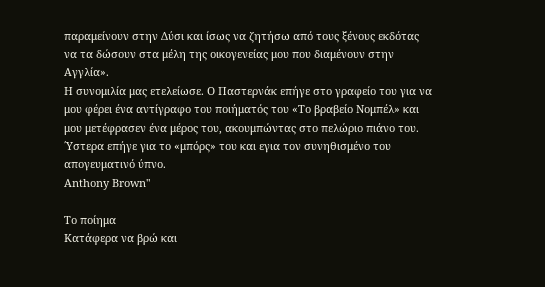παραμείνουν στην Δύσι και ίσως να ζητήσω από τους ξένους εκδότας να τα δώσουν στα μέλη της οικογενείας μου που διαμένουν στην Αγγλία».
Η συνομιλία μας ετελείωσε. Ο Παστερνάκ επήγε στο γραφείο του για να μου φέρει ένα αντίγραφο του ποιήματός του «Το βραβείο Νομπέλ» και μου μετέφρασεν ένα μέρος του, ακουμπώντας στο πελώριο πιάνο του. ΄Υστερα επήγε για το «μπόρς» του και εγια τον συνηθισμένο του απογευματινό ύπνο.
Anthony Brown"

Το ποίημα
Κατάφερα να βρώ και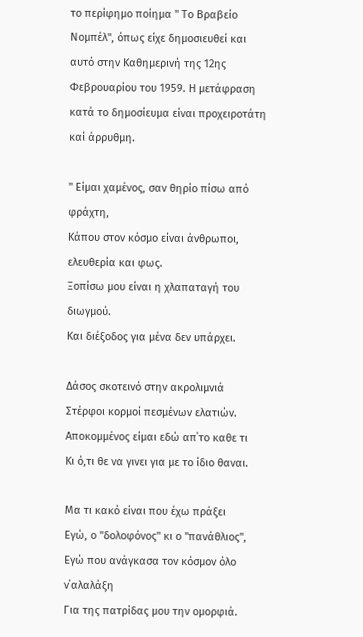το περίφημο ποίημα " Το Βραβείο Νομπέλ", όπως είχε δημοσιευθεί και αυτό στην Καθημερινή της 12ης Φεβρουαρίου του 1959. Η μετάφραση κατά το δημοσίευμα είναι προχειροτάτη καί άρρυθμη.

" Είμαι χαμένος, σαν θηρίο πίσω από φράχτη,
Κάπου στον κόσμο είναι άνθρωποι, ελευθερία και φως.
Ξοπίσω μου είναι η χλαπαταγή του διωγμού.
Και διέξοδος για μένα δεν υπάρχει.

Δάσος σκοτεινό στην ακρολιμνιά
Στέρφοι κορμοί πεσμένων ελατιών.
Αποκομμένος είμαι εδώ απ΄το καθε τι
Κι ό,τι θε να γινει για με το ίδιο θαναι.

Μα τι κακό είναι που έχω πράξει
Εγώ, ο "δολοφόνος" κι ο "πανάθλιος",
Εγώ που ανάγκασα τον κόσμον όλο ν΄αλαλάξη
Για της πατρίδας μου την ομορφιά.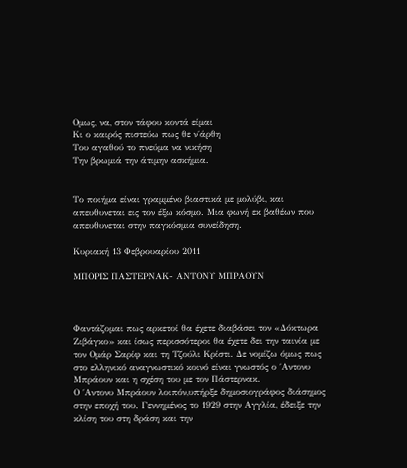Ομως, να, στον τάφου κοντά είμαι
Κι ο καιρός πιστεύω πως θε ν΄άρθη
Του αγαθού το πνεύμα να νικήση
Την βρωμιά την άτιμην ασκήμια.


Το ποιήμα είναι γραμμένο βιαστικά με μολύβι, και απευθυνεται εις τον έξω κόσμο. Μια φωνή εκ βαθέων που απευθυνεται στην παγκόσμια συνείδηση.

Κυριακή 13 Φεβρουαρίου 2011

ΜΠΟΡΙΣ ΠΑΣΤΕΡΝΑΚ- ΑΝΤΟΝΥ ΜΠΡΑΟΥΝ



Φαντάζομαι πως αρκετοί θα έχετε διαβάσει τον «Δόκτωρα Ζιβάγκο» και ίσως περισσότεροι θα έχετε δει την ταινία με τον Ομάρ Σαρίφ και τη Τζούλι Κρίστι. Δε νομίζω όμως πως στο ελληνικό αναγνωστικό κοινό είναι γνωστός ο ΄Αντονυ Μπράουν και η σχέση του με τον Πάστερνακ.
Ο ΄Αντονυ Μπράουν λοιπόν,υπήρξε δημοσιογράφος διάσημος στην εποχή του. Γεννημένος το 1929 στην Αγγλία, έδειξε την κλίση του στη δράση και την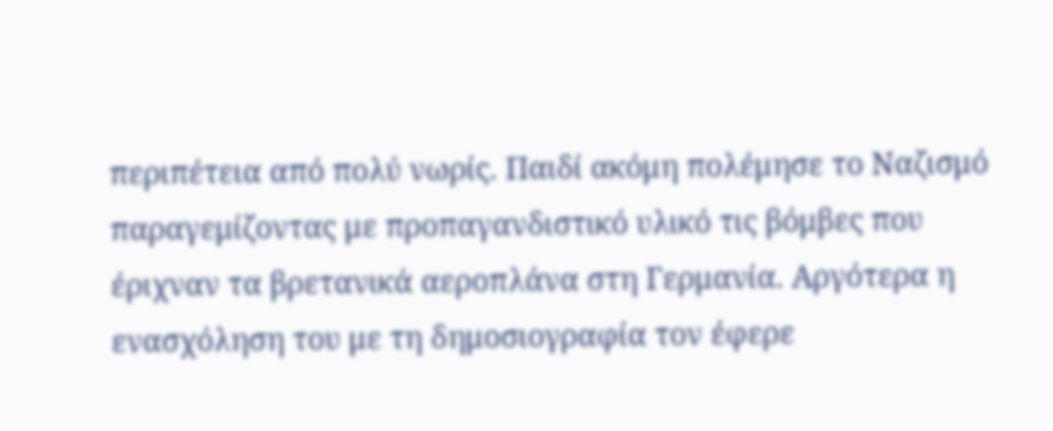περιπέτεια από πολύ νωρίς. Παιδί ακόμη πολέμησε το Ναζισμό παραγεμίζοντας με προπαγανδιστικό υλικό τις βόμβες που έριχναν τα βρετανικά αεροπλάνα στη Γερμανία. Αργότερα η ενασχόληση του με τη δημοσιογραφία τον έφερε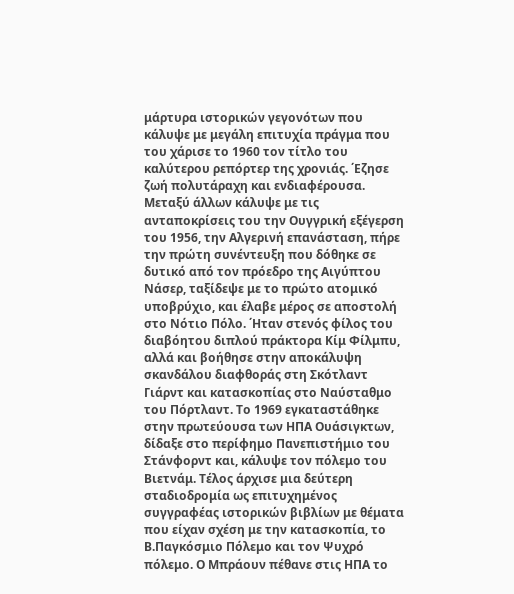μάρτυρα ιστορικών γεγονότων που κάλυψε με μεγάλη επιτυχία πράγμα που του χάρισε το 1960 τον τίτλο του καλύτερου ρεπόρτερ της χρονιάς. ΄Εζησε ζωή πολυτάραχη και ενδιαφέρουσα. Μεταξύ άλλων κάλυψε με τις ανταποκρίσεις του την Ουγγρική εξέγερση του 1956, την Αλγερινή επανάσταση, πήρε την πρώτη συνέντευξη που δόθηκε σε δυτικό από τον πρόεδρο της Αιγύπτου Νάσερ, ταξίδεψε με το πρώτο ατομικό υποβρύχιο, και έλαβε μέρος σε αποστολή στο Νότιο Πόλο. ΄Ηταν στενός φίλος του διαβόητου διπλού πράκτορα Κίμ Φίλμπυ, αλλά και βοήθησε στην αποκάλυψη σκανδάλου διαφθοράς στη Σκότλαντ Γιάρντ και κατασκοπίας στο Ναύσταθμο του Πόρτλαντ. Το 1969 εγκαταστάθηκε στην πρωτεύουσα των ΗΠΑ Ουάσιγκτων, δίδαξε στο περίφημο Πανεπιστήμιο του Στάνφορντ και, κάλυψε τον πόλεμο του Βιετνάμ. Τέλος άρχισε μια δεύτερη σταδιοδρομία ως επιτυχημένος συγγραφέας ιστορικών βιβλίων με θέματα που είχαν σχέση με την κατασκοπία, το Β.Παγκόσμιο Πόλεμο και τον Ψυχρό πόλεμο. Ο Μπράουν πέθανε στις ΗΠΑ το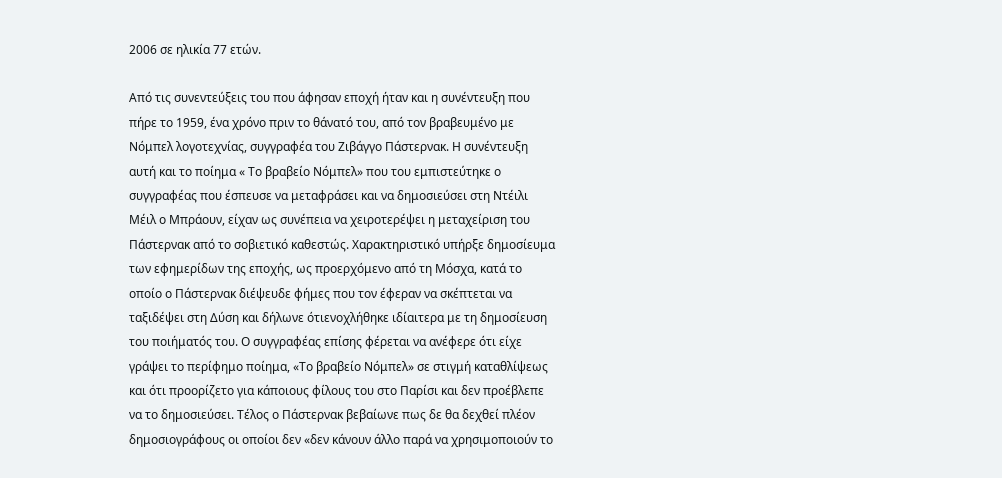2006 σε ηλικία 77 ετών.

Από τις συνεντεύξεις του που άφησαν εποχή ήταν και η συνέντευξη που πήρε το 1959, ένα χρόνο πριν το θάνατό του, από τον βραβευμένο με Νόμπελ λογοτεχνίας, συγγραφέα του Ζιβάγγο Πάστερνακ. Η συνέντευξη αυτή και το ποίημα « Το βραβείο Νόμπελ» που του εμπιστεύτηκε ο συγγραφέας που έσπευσε να μεταφράσει και να δημοσιεύσει στη Ντέιλι Μέιλ ο Μπράουν, είχαν ως συνέπεια να χειροτερέψει η μεταχείριση του Πάστερνακ από το σοβιετικό καθεστώς. Χαρακτηριστικό υπήρξε δημοσίευμα των εφημερίδων της εποχής, ως προερχόμενο από τη Μόσχα, κατά το οποίο ο Πάστερνακ διέψευδε φήμες που τον έφεραν να σκέπτεται να ταξιδέψει στη Δύση και δήλωνε ότιενοχλήθηκε ιδίαιτερα με τη δημοσίευση του ποιήματός του. Ο συγγραφέας επίσης φέρεται να ανέφερε ότι είχε γράψει το περίφημο ποίημα, «Το βραβείο Νόμπελ» σε στιγμή καταθλίψεως και ότι προορίζετο για κάποιους φίλους του στο Παρίσι και δεν προέβλεπε να το δημοσιεύσει. Τέλος ο Πάστερνακ βεβαίωνε πως δε θα δεχθεί πλέον δημοσιογράφους οι οποίοι δεν «δεν κάνουν άλλο παρά να χρησιμοποιούν το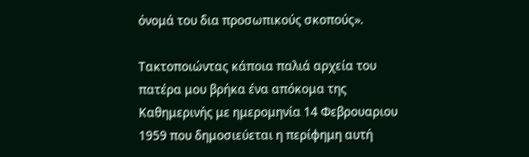όνομά του δια προσωπικούς σκοπούς».

Τακτοποιώντας κάποια παλιά αρχεία του πατέρα μου βρήκα ένα απόκομα της Καθημερινής με ημερομηνία 14 Φεβρουαριου 1959 που δημοσιεύεται η περίφημη αυτή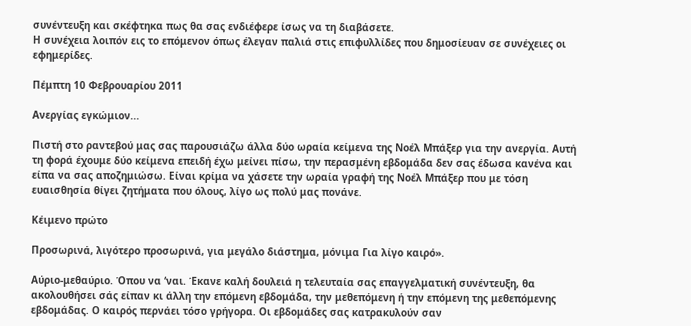συνέντευξη και σκέφτηκα πως θα σας ενδιέφερε ίσως να τη διαβάσετε.
Η συνέχεια λοιπόν εις το επόμενον όπως έλεγαν παλιά στις επιφυλλίδες που δημοσίευαν σε συνέχειες οι εφημερίδες.

Πέμπτη 10 Φεβρουαρίου 2011

Ανεργίας εγκώμιον...

Πιστή στο ραντεβού μας σας παρουσιάζω άλλα δύο ωραία κείμενα της Νοέλ Μπάξερ για την ανεργία. Αυτή τη φορά έχουμε δύο κείμενα επειδή έχω μείνει πίσω, την περασμένη εβδομάδα δεν σας έδωσα κανένα και είπα να σας αποζημιώσω. Είναι κρίμα να χάσετε την ωραία γραφή της Νοέλ Μπάξερ που με τόση ευαισθησία θίγει ζητήματα που όλους, λίγο ως πολύ μας πονάνε.

Κέιμενο πρώτο

Προσωρινά, λιγότερο προσωρινά, για μεγάλο διάστημα, μόνιμα Για λίγο καιρό».

Αύριο-μεθαύριο. Όπου να ‘ναι. Έκανε καλή δουλειά η τελευταία σας επαγγελματική συνέντευξη, θα ακολουθήσει σάς είπαν κι άλλη την επόμενη εβδομάδα, την μεθεπόμενη ή την επόμενη της μεθεπόμενης εβδομάδας. Ο καιρός περνάει τόσο γρήγορα. Οι εβδομάδες σας κατρακυλούν σαν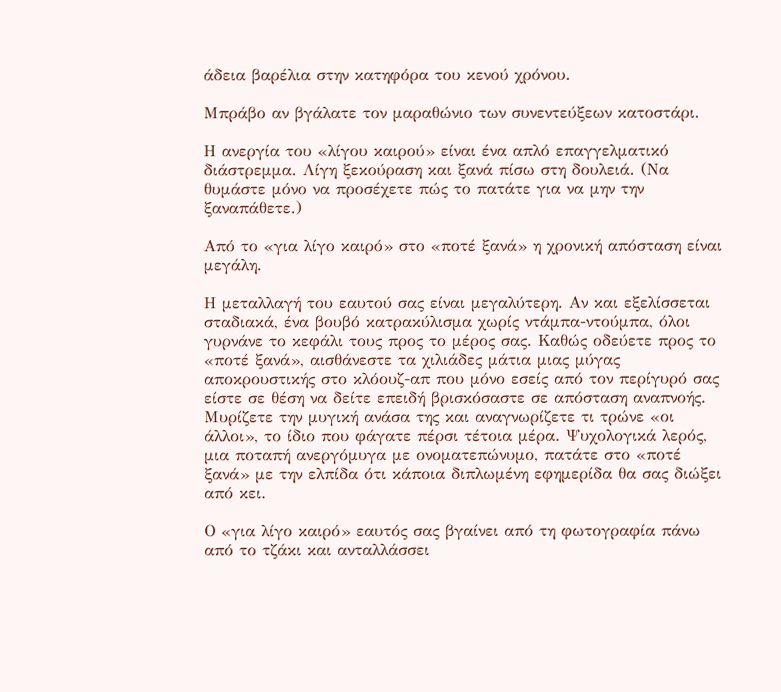άδεια βαρέλια στην κατηφόρα του κενού χρόνου.

Μπράβο αν βγάλατε τον μαραθώνιο των συνεντεύξεων κατοστάρι.

Η ανεργία του «λίγου καιρού» είναι ένα απλό επαγγελματικό διάστρεμμα. Λίγη ξεκούραση και ξανά πίσω στη δουλειά. (Να θυμάστε μόνο να προσέχετε πώς το πατάτε για να μην την ξαναπάθετε.)

Από το «για λίγο καιρό» στο «ποτέ ξανά» η χρονική απόσταση είναι μεγάλη.

Η μεταλλαγή του εαυτού σας είναι μεγαλύτερη. Αν και εξελίσσεται σταδιακά, ένα βουβό κατρακύλισμα χωρίς ντάμπα-ντούμπα, όλοι γυρνάνε το κεφάλι τους προς το μέρος σας. Καθώς οδεύετε προς το «ποτέ ξανά», αισθάνεστε τα χιλιάδες μάτια μιας μύγας αποκρουστικής στο κλόουζ-απ που μόνο εσείς από τον περίγυρό σας είστε σε θέση να δείτε επειδή βρισκόσαστε σε απόσταση αναπνοής. Μυρίζετε την μυγική ανάσα της και αναγνωρίζετε τι τρώνε «οι άλλοι», το ίδιο που φάγατε πέρσι τέτοια μέρα. Ψυχολογικά λερός, μια ποταπή ανεργόμυγα με ονοματεπώνυμο, πατάτε στο «ποτέ ξανά» με την ελπίδα ότι κάποια διπλωμένη εφημερίδα θα σας διώξει από κει.

Ο «για λίγο καιρό» εαυτός σας βγαίνει από τη φωτογραφία πάνω από το τζάκι και ανταλλάσσει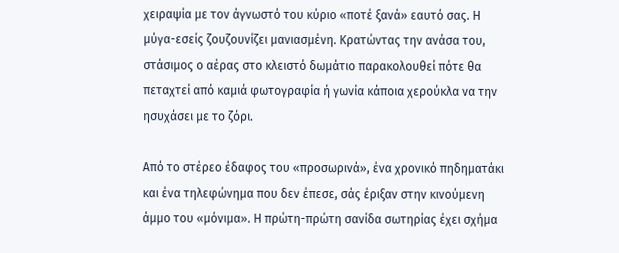χειραψία με τον άγνωστό του κύριο «ποτέ ξανά» εαυτό σας. Η μύγα-εσείς ζουζουνίζει μανιασμένη. Κρατώντας την ανάσα του, στάσιμος ο αέρας στο κλειστό δωμάτιο παρακολουθεί πότε θα πεταχτεί από καμιά φωτογραφία ή γωνία κάποια χερούκλα να την ησυχάσει με το ζόρι.

Από το στέρεο έδαφος του «προσωρινά», ένα χρονικό πηδηματάκι και ένα τηλεφώνημα που δεν έπεσε, σάς έριξαν στην κινούμενη άμμο του «μόνιμα». Η πρώτη-πρώτη σανίδα σωτηρίας έχει σχήμα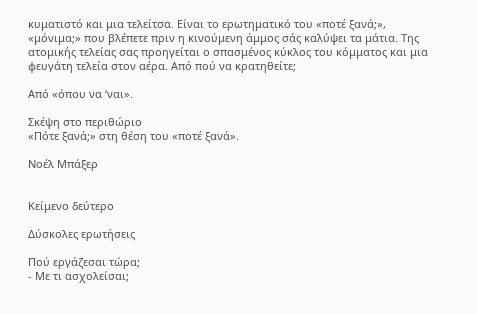κυματιστό και μια τελείτσα. Είναι το ερωτηματικό του «ποτέ ξανά;», «μόνιμα;» που βλέπετε πριν η κινούμενη άμμος σάς καλύψει τα μάτια. Της ατομικής τελείας σας προηγείται ο σπασμένος κύκλος του κόμματος και μια φευγάτη τελεία στον αέρα. Από πού να κρατηθείτε;

Από «όπου να ‘ναι».

Σκέψη στο περιθώριο
«Πότε ξανά;» στη θέση του «ποτέ ξανά».

Noέλ Μπάξερ


Κείμενο δεύτερο

Δύσκολες ερωτήσεις

Πού εργάζεσαι τώρα;
- Με τι ασχολείσαι;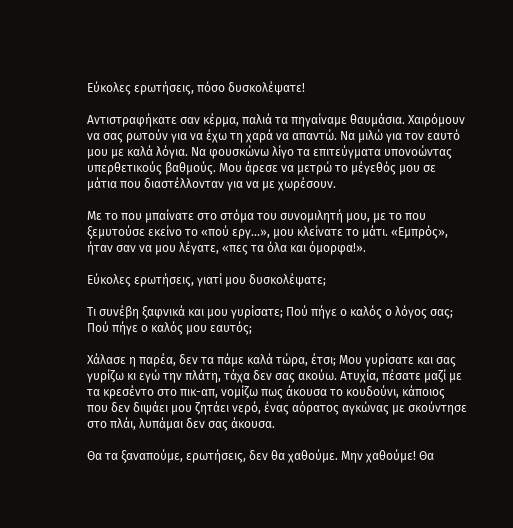Εύκολες ερωτήσεις, πόσο δυσκολέψατε!

Αντιστραφήκατε σαν κέρμα, παλιά τα πηγαίναμε θαυμάσια. Χαιρόμουν να σας ρωτούν για να έχω τη χαρά να απαντώ. Να μιλώ για τον εαυτό μου με καλά λόγια. Να φουσκώνω λίγο τα επιτεύγματα υπονοώντας υπερθετικούς βαθμούς. Μου άρεσε να μετρώ το μέγεθός μου σε μάτια που διαστέλλονταν για να με χωρέσουν.

Με το που μπαίνατε στο στόμα του συνομιλητή μου, με το που ξεμυτούσε εκείνο το «πού εργ...», μου κλείνατε το μάτι. «Εμπρός», ήταν σαν να μου λέγατε, «πες τα όλα και όμορφα!».

Εύκολες ερωτήσεις, γιατί μου δυσκολέψατε;

Τι συνέβη ξαφνικά και μου γυρίσατε; Πού πήγε ο καλός ο λόγος σας; Πού πήγε ο καλός μου εαυτός;

Χάλασε η παρέα, δεν τα πάμε καλά τώρα, έτσι; Μου γυρίσατε και σας γυρίζω κι εγώ την πλάτη, τάχα δεν σας ακούω. Ατυχία, πέσατε μαζί με τα κρεσέντο στο πικ-απ, νομίζω πως άκουσα το κουδούνι, κάποιος που δεν διψάει μου ζητάει νερό, ένας αόρατος αγκώνας με σκούντησε στο πλάι, λυπάμαι δεν σας άκουσα.

Θα τα ξαναπούμε, ερωτήσεις, δεν θα χαθούμε. Μην χαθούμε! Θα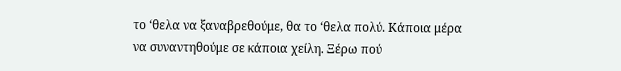το ‘θελα να ξαναβρεθούμε, θα το ‘θελα πολύ. Κάποια μέρα να συναντηθούμε σε κάποια χείλη. Ξέρω πού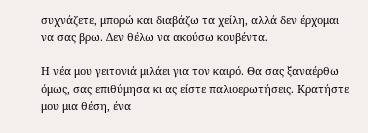συχνάζετε, μπορώ και διαβάζω τα χείλη, αλλά δεν έρχομαι να σας βρω. Δεν θέλω να ακούσω κουβέντα.

Η νέα μου γειτονιά μιλάει για τον καιρό. Θα σας ξαναέρθω όμως, σας επιθύμησα κι ας είστε παλιοερωτήσεις. Κρατήστε μου μια θέση, ένα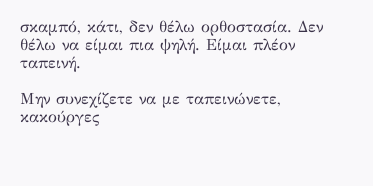σκαμπό, κάτι, δεν θέλω ορθοστασία. Δεν θέλω να είμαι πια ψηλή. Είμαι πλέον ταπεινή.

Μην συνεχίζετε να με ταπεινώνετε, κακούργες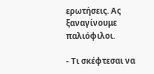ερωτήσεις. Ας ξαναγίνουμε παλιόφιλοι.

- Τι σκέφτεσαι να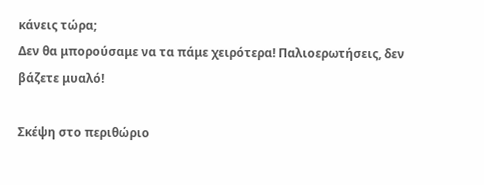κάνεις τώρα;
Δεν θα μπορούσαμε να τα πάμε χειρότερα! Παλιοερωτήσεις, δεν βάζετε μυαλό!

Σκέψη στο περιθώριο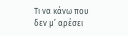Τι να κάνω που δεν μ’ αρέσει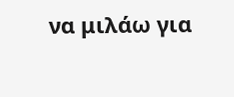να μιλάω για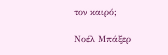τον καιρό;

Νοέλ Μπάξερ